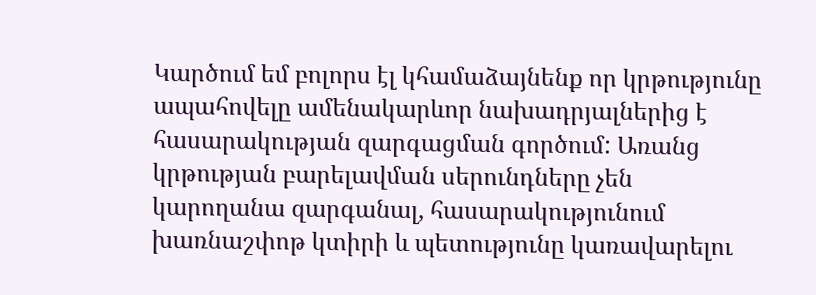Կարծում եմ բոլորս էլ կհամաձայնենք որ կրթությունը ապահովելը ամենակարևոր նախադրյալներից է հասարակության զարգացման գործում: Առանց կրթության բարելավման սերունդները չեն կարողանա զարգանալ, հասարակությունում խառնաշփոթ կտիրի և պետությունը կառավարելու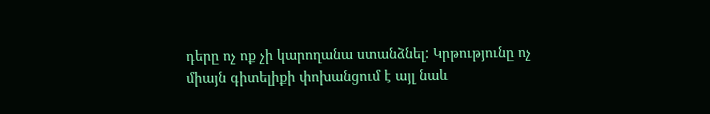դերը ոչ ոք չի կարողանա ստանձնել: Կրթությունը ոչ միայն գիտելիքի փոխանցում է այլ նաև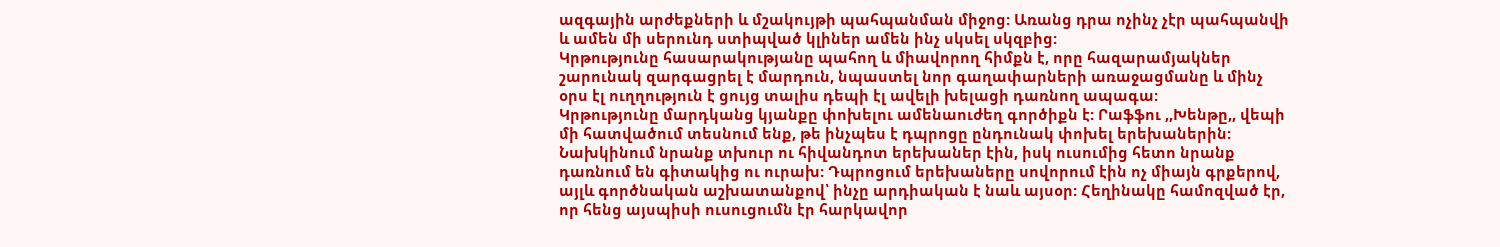ազգային արժեքների և մշակույթի պահպանման միջոց: Առանց դրա ոչինչ չէր պահպանվի և ամեն մի սերունդ ստիպված կլիներ ամեն ինչ սկսել սկզբից:
Կրթությունը հասարակությանը պահող և միավորող հիմքն է, որը հազարամյակներ շարունակ զարգացրել է մարդուն, նպաստել նոր գաղափարների առաջացմանը և մինչ օրս էլ ուղղություն է ցույց տալիս դեպի էլ ավելի խելացի դառնող ապագա:
Կրթությունը մարդկանց կյանքը փոխելու ամենաուժեղ գործիքն է: Րաֆֆու ,,Խենթը,, վեպի մի հատվածում տեսնում ենք, թե ինչպես է դպրոցը ընդունակ փոխել երեխաներին: Նախկինում նրանք տխուր ու հիվանդոտ երեխաներ էին, իսկ ուսումից հետո նրանք դառնում են գիտակից ու ուրախ: Դպրոցում երեխաները սովորում էին ոչ միայն գրքերով, այլև գործնական աշխատանքով՝ ինչը արդիական է նաև այսօր: Հեղինակը համոզված էր, որ հենց այսպիսի ուսուցումն էր հարկավոր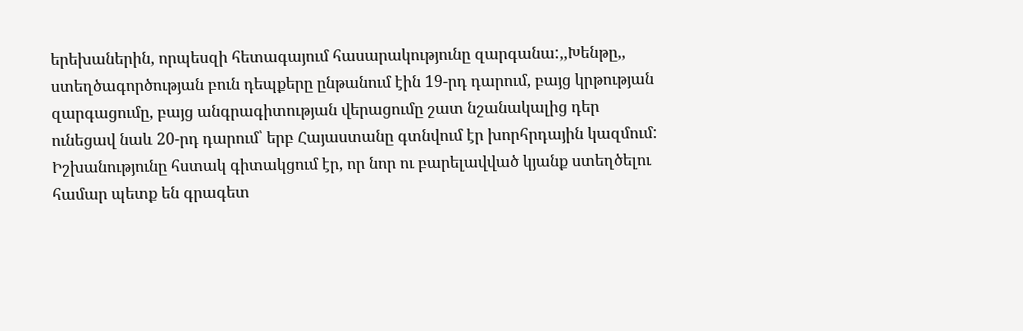երեխաներին, որպեսզի հետագայում հասարակությունը զարգանա:,,Խենթը,, ստեղծագործության բուն դեպքերը ընթանում էին 19-րդ դարում, բայց կրթության զարգացումը, բայց անգրագիտության վերացումը շատ նշանակալից դեր ունեցավ նաև 20-րդ դարում՝ երբ Հայաստանը գտնվում էր խորհրդային կազմում: Իշխանությունը հստակ գիտակցում էր, որ նոր ու բարելավված կյանք ստեղծելու համար պետք են գրագետ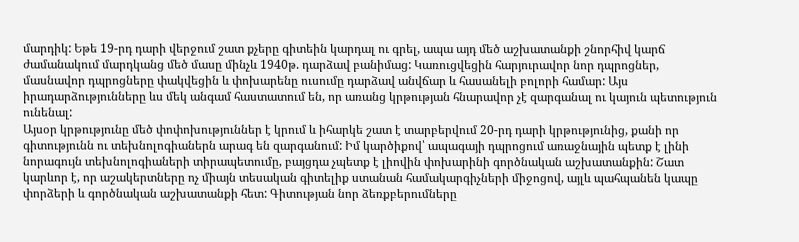մարդիկ: Եթե 19-րդ դարի վերջում շատ քչերը գիտեին կարդալ ու գրել, ապա այդ մեծ աշխատանքի շնորհիվ կարճ ժամանակում մարդկանց մեծ մասը մինչև 1940թ. դարձավ բանիմաց: Կառուցվեցին հարյուրավոր նոր դպրոցներ, մասնավոր դպրոցները փակվեցին և փոխարենը ուսումը դարձավ անվճար և հասանելի բոլորի համար: Այս իրադարձությունները ևս մեկ անգամ հաստատում են, որ առանց կրթության հնարավոր չէ զարգանալ ու կայուն պետություն ունենալ:
Այսօր կրթությունը մեծ փոփոխություններ է կրում և իհարկե շատ է տարբերվում 20-րդ դարի կրթությունից, քանի որ գիտությունն ու տեխնոլոգիաներն արագ են զարգանում: Իմ կարծիքով՝ ապագայի դպրոցում առաջնային պետք է լինի նորագույն տեխնոլոգիաների տիրապետումը, բայցդա չպետք է լիովին փոխարինի գործնական աշխատանքին: Շատ կարևոր է, որ աշակերտները ոչ միայն տեսական գիտելիք ստանան համակարգիչների միջոցով, այլև պահպանեն կապը փորձերի և գործնական աշխատանքի հետ: Գիտության նոր ձեռքբերումները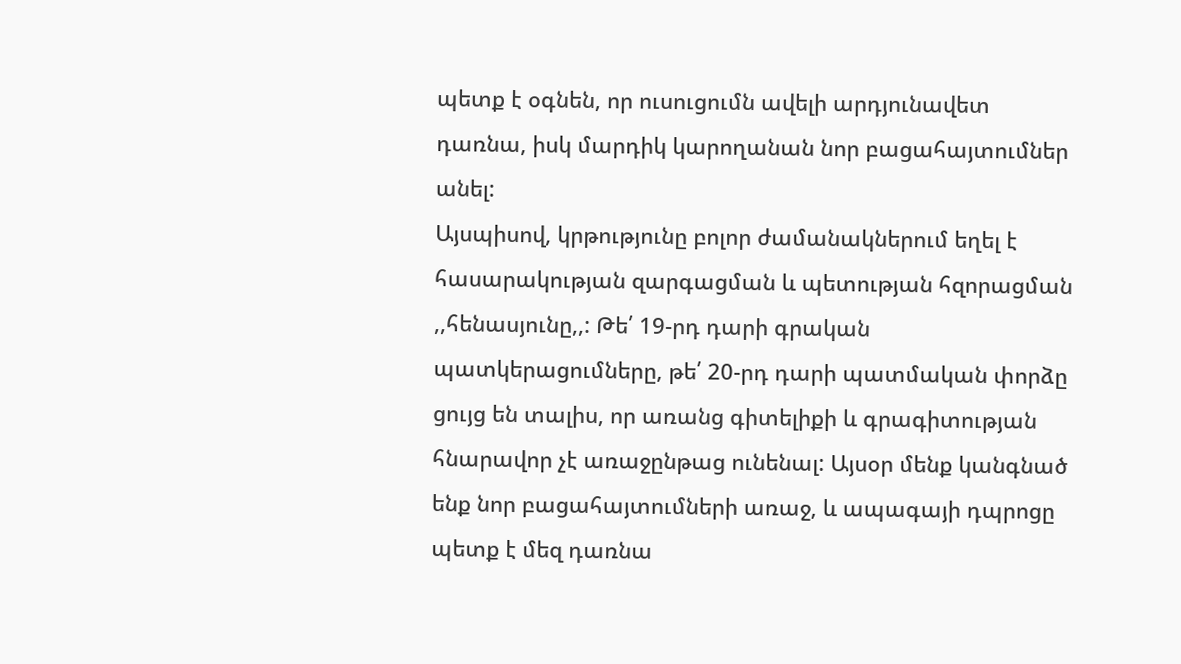պետք է օգնեն, որ ուսուցումն ավելի արդյունավետ դառնա, իսկ մարդիկ կարողանան նոր բացահայտումներ անել:
Այսպիսով, կրթությունը բոլոր ժամանակներում եղել է հասարակության զարգացման և պետության հզորացման ,,հենասյունը,,: Թե՛ 19-րդ դարի գրական պատկերացումները, թե՛ 20-րդ դարի պատմական փորձը ցույց են տալիս, որ առանց գիտելիքի և գրագիտության հնարավոր չէ առաջընթաց ունենալ: Այսօր մենք կանգնած ենք նոր բացահայտումների առաջ, և ապագայի դպրոցը պետք է մեզ դառնա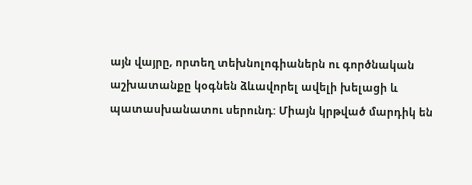այն վայրը, որտեղ տեխնոլոգիաներն ու գործնական աշխատանքը կօգնեն ձևավորել ավելի խելացի և պատասխանատու սերունդ: Միայն կրթված մարդիկ են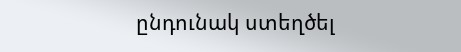ընդունակ ստեղծել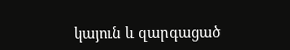կայուն և զարգացած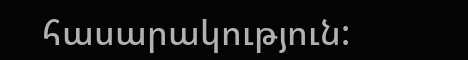հասարակություն: